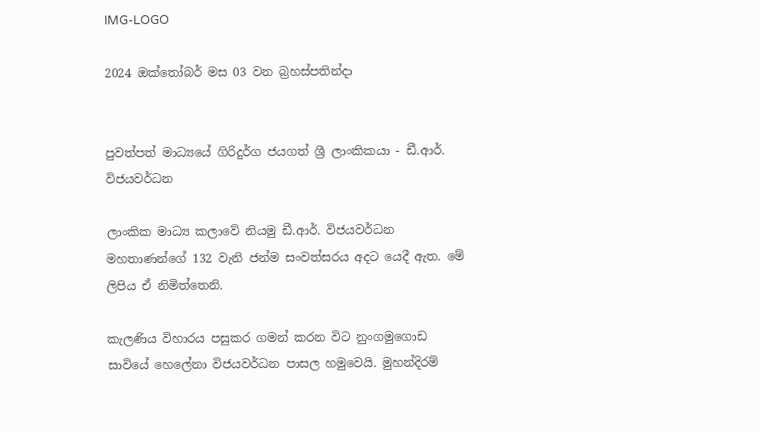IMG-LOGO

2024 ඔක්තෝබර් මස 03 වන බ්‍රහස්පතින්දා


පුවත්පත් මාධ්‍යයේ ගිරිදුර්ග ජයගත් ශ්‍රී ලාංකිකයා - ඩී.ආර්. විජයවර්ධන

ලාංකික මාධ්‍ය කලාවේ නියමු ඩී.ආර්. විජයවර්ධන මහතාණන්ගේ 132 වැනි ජන්ම සංවත්සරය අදට යෙදී ඇත. මේ ලිපිය ඒ නිමිත්තෙනි.

කැලණිය විහාරය පසුකර ගමන් කරන විට නුංගමුගොඩ සාවියේ හෙලේනා විජයවර්ධන පාසල හමුවෙයි. මුහන්දිරම්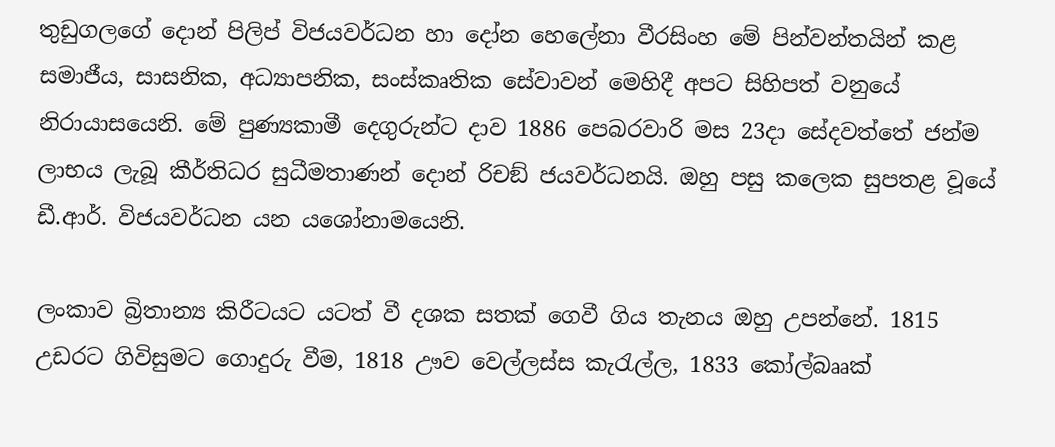තුඩුගලගේ දොන් පිලිප් විජයවර්ධන හා දෝන හෙලේනා වීරසිංහ මේ පින්වන්තයින් කළ සමාජීය, සාසනික, අධ්‍යාපනික, සංස්කෘතික සේවාවන් මෙහිදී අපට සිහිපත් වනුයේ නිරායාසයෙනි. මේ පුණ්‍යකාමී දෙගුරුන්ට දාව 1886 පෙබරවාරි මස 23දා සේදවත්තේ ජන්ම ලාභය ලැබූ කීර්තිධර සුධීමතාණන් දොන් රිචඞ් ජයවර්ධනයි. ඔහු පසු කලෙක සුපතළ වූයේ ඩී.ආර්. විජයවර්ධන යන යශෝනාමයෙනි.

ලංකාව බ්‍රිතාන්‍ය කිරීටයට යටත් වී දශක සතක් ගෙවී ගිය තැනය ඔහු උපන්නේ. 1815 උඩරට ගිවිසුමට ගොදුරු වීම, 1818 ඌව වෙල්ලස්ස කැරැල්ල, 1833 කෝල්බෲක්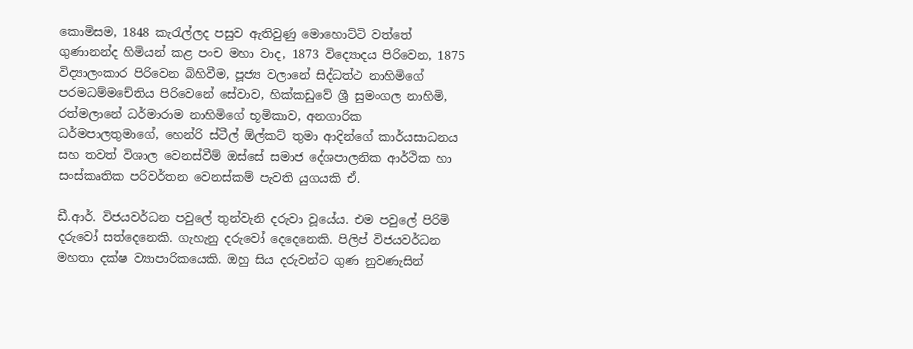කොමිසම, 1848 කැරැල්ලද පසුව ඇතිවුණු මොහොට්ටි වත්තේ ගුණානන්ද හිමියන් කළ පංච මහා වාද, 1873 විද්‍යොදය පිරිවෙන, 1875 විද්‍යාලංකාර පිරිවෙන බිහිවීම, පූජ්‍ය වලානේ සිද්ධත්ථ නාහිමිගේ පරමධම්මචේතිය පිරිවෙනේ සේවාව, හික්කඩුවේ ශ්‍රී සුමංගල නාහිමි, රත්මලානේ ධර්මාරාම නාහිමිගේ භූමිකාව, අනගාරික ධර්මපාලතුමාගේ, හෙන්රි ස්ටීල් ඕල්කට් තුමා ආදින්ගේ කාර්යසාධනය සහ තවත් විශාල වෙනස්වීම් ඔස්සේ සමාජ දේශපාලනික ආර්ථික හා සංස්කෘතික පරිවර්තන වෙනස්කම් පැවති යුගයකි ඒ.

ඩී.ආර්. විජයවර්ධන පවුලේ තුන්වැනි දරුවා වූයේය. එම පවුලේ පිරිමි දරුවෝ සත්දෙනෙකි. ගැහැනු දරුවෝ දෙදෙනෙකි. පිලිප් විජයවර්ධන මහතා දක්ෂ ව්‍යාපාරිකයෙකි. ඔහු සිය දරුවන්ට ගුණ නුවණැසින්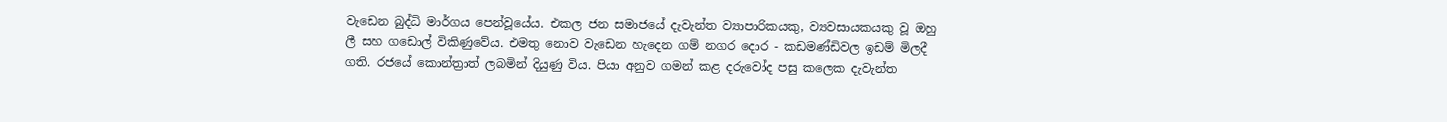වැඩෙන බුද්ධි මාර්ගය පෙන්වූයේය. එකල ජන සමාජයේ දැවැන්ත ව්‍යාපාරිකයකු, ව්‍යවසායකයකු වූ ඔහු ලී සහ ගඩොල් විකිණුවේය. එමතු නොව වැඩෙන හැදෙන ගම් නගර දොර - කඩමණ්ඩිවල ඉඩම් මිලදී ගති. රජයේ කොන්ත්‍රාත් ලබමින් දියුණු විය. පියා අනුව ගමන් කළ දරුවෝද පසු කලෙක දැවැන්ත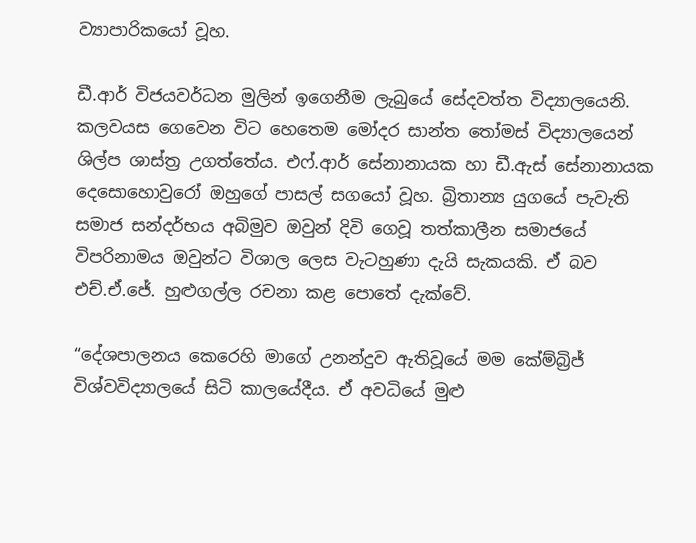ව්‍යාපාරිකයෝ වූහ.

ඩී.ආර් විජයවර්ධන මුලින් ඉගෙනීම ලැබුයේ සේදවත්ත විද්‍යාලයෙනි. කලවයස ගෙවෙන විට හෙතෙම මෝදර සාන්ත තෝමස් විද්‍යාලයෙන් ශිල්ප ශාස්ත්‍ර උගත්තේය. එෆ්.ආර් සේනානායක හා ඩී.ඇස් සේනානායක දෙසොහොවුරෝ ඔහුගේ පාසල් සගයෝ වූහ. බ්‍රිතාන්‍ය යුගයේ පැවැති සමාජ සන්දර්භය අබිමුව ඔවුන් දිවි ගෙවූ තත්කාලීන සමාජයේ විපරිනාමය ඔවුන්ට විශාල ලෙස වැටහුණා දැයි සැකයකි. ඒ බව එච්.ඒ.ජේ. හුළුගල්ල රචනා කළ පොතේ දැක්වේ.

“දේශපාලනය කෙරෙහි මාගේ උනන්දුව ඇතිවූයේ මම කේම්බ්‍රිජ් විශ්වවිද්‍යාලයේ සිටි කාලයේදීය. ඒ අවධියේ මුළු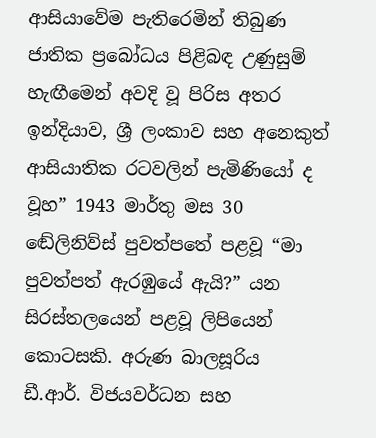ආසියාවේම පැතිරෙමින් තිබුණ ජාතික ප්‍රබෝධය පිළිබඳ උණුසුම් හැඟීමෙන් අවදි වූ පිරිස අතර ඉන්දියාව, ශ්‍රී ලංකාව සහ අනෙකුත් ආසියාතික රටවලින් පැමිණියෝ ද වූහ” 1943 මාර්තු මස 30 ඬේලිනිව්ස් පුවත්පතේ පළවූ “මා පුවත්පත් ඇරඹුයේ ඇයි?” යන සිරස්තලයෙන් පළවූ ලිපියෙන් කොටසකි. අරුණ බාලසූරිය ඩී.ආර්. විජයවර්ධන සහ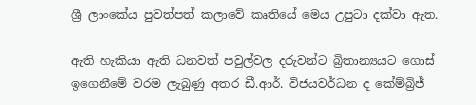ශ්‍රී ලාංකේය පුවත්පත් කලාවේ කෘතියේ මෙය උපුටා දක්වා ඇත.

ඇති හැකියා ඇති ධනවත් පවුල්වල දරුවන්ට බ්‍රිතාන්‍යයට ගොස් ඉගෙනීමේ වරම ලැබුණු අතර ඩී.ආර්. විජයවර්ධන ද කේම්බ්‍රිජ්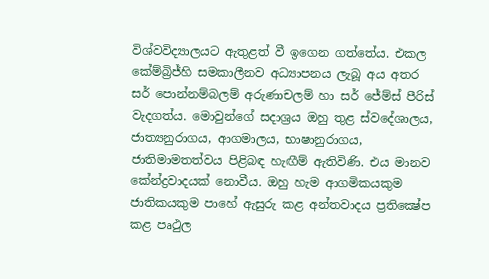විශ්වවිද්‍යාලයට ඇතුළත් වී ඉගෙන ගත්තේය. එකල කේම්බ්‍රිජ්හි සමකාලීනව අධ්‍යාපනය ලැබූ අය අතර සර් පොන්නම්බලම් අරුණාචලම් හා සර් ජේම්ස් පීරිස් වැදගත්ය. මොවුන්ගේ සදාශ්‍රය ඔහු තුළ ස්වදේශාලය, ජාත්‍යනුරාගය, ආගමාලය, භාෂානුරාගය, ජාතිමාමතත්වය පිළිබඳ හැඟීම් ඇතිවිණි. එය මානව කේන්ද්‍රවාදයක් නොවීය. ඔහු හැම ආගමිකයකුම ජාතිකයකුම පාහේ ඇසුරු කළ අන්තවාදය ප්‍රතික්‍ෂේප කළ පෘථුල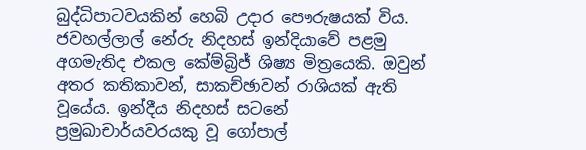බුද්ධිපාටවයකින් හෙබි උදාර පෞරුෂයක් විය. ජවහල්ලාල් නේරු නිදහස් ඉන්දියාවේ පළමු අගමැතිද එකල කේම්බ්‍රිජ් ශිෂ්‍ය මිත්‍රයෙකි. ඔවුන් අතර කතිකාවන්, සාකච්ඡාවන් රාශියක් ඇති වූයේය. ඉන්දීය නිදහස් සටනේ ප්‍රමුඛාචාර්යවරයකු වූ ගෝපාල්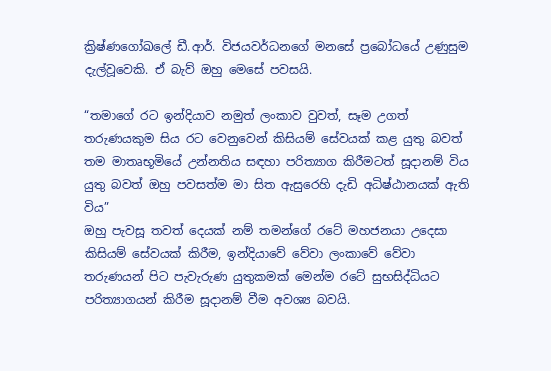ක්‍රිෂ්ණගෝඛලේ ඩී.ආර්. විජයවර්ධනගේ මනසේ ප්‍රබෝධයේ උණුසුම දැල්වූවෙකි. ඒ බැව් ඔහු මෙසේ පවසයි.

“තමාගේ රට ඉන්දියාව නමුත් ලංකාව වුවත්, සෑම උගත් තරුණයකුම සිය රට වෙනුවෙන් කිසියම් සේවයක් කළ යුතු බවත් තම මාතෘභූමියේ උන්නතිය සඳහා පරිත්‍යාග කිරීමටත් සූදානම් විය යුතු බවත් ඔහු පවසත්ම මා සිත ඇසුරෙහි දැඩි අධිෂ්ඨානයක් ඇති විය”
ඔහු පැවසූ තවත් දෙයක් නම් තමන්ගේ රටේ මහජනයා උදෙසා කිසියම් සේවයක් කිරීම, ඉන්දියාවේ වේවා ලංකාවේ වේවා තරුණයන් පිට පැවැරුණ යුතුකමක් මෙන්ම රටේ සුභසිද්ධියට පරිත්‍යාගයන් කිරීම සූදානම් වීම අවශ්‍ය බවයි.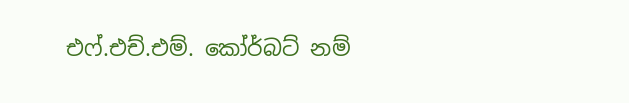එෆ්.එච්.එම්. කෝර්බට් නම්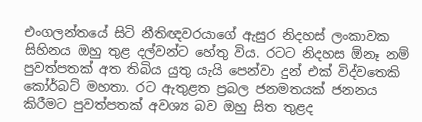එංගලන්තයේ සිටි නීතිඥවරයාගේ ඇසුර නිදහස් ලංකාවක සිහිනය ඔහු තුළ දල්වන්ට හේතු විය. රටට නිදහස ඕනෑ නම් පුවත්පතක් අත තිබිය යුතු යැයි පෙන්වා දුන් එක් විද්වතෙකි කෝර්බට් මහතා. රට ඇතුළත ප්‍රබල ජනමතයක් ජනනය කිරීමට පුවත්පතක් අවශ්‍ය බව ඔහු සිත තුළද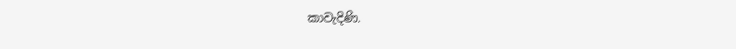කාවැදිණි.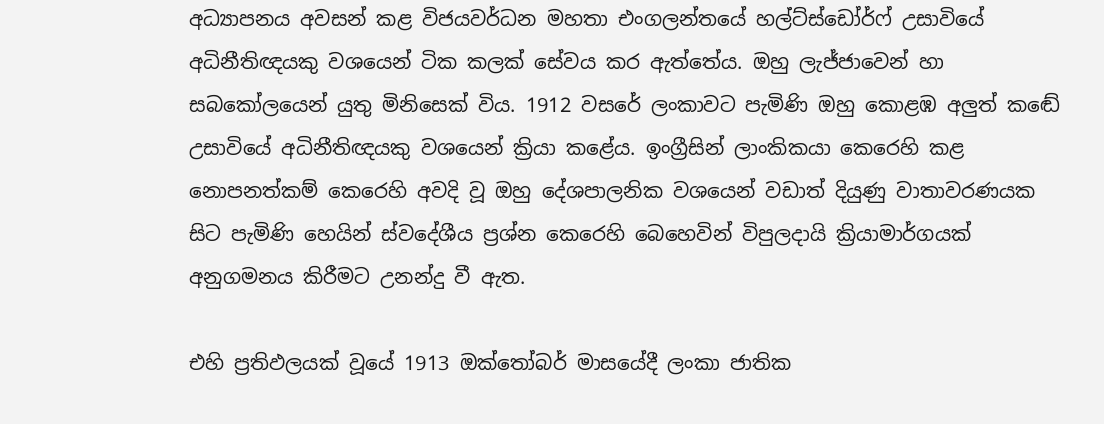අධ්‍යාපනය අවසන් කළ විජයවර්ධන මහතා එංගලන්තයේ හල්ට්ස්ඩෝර්ෆ් උසාවියේ අධිනීතිඥයකු වශයෙන් ටික කලක් සේවය කර ඇත්තේය. ඔහු ලැජ්ජාවෙන් හා සබකෝලයෙන් යුතු මිනිසෙක් විය. 1912 වසරේ ලංකාවට පැමිණි ඔහු කොළඹ අලුත් කඬේ උසාවියේ අධිනීතිඥයකු වශයෙන් ක්‍රියා කළේය. ඉංග්‍රීසින් ලාංකිකයා කෙරෙහි කළ නොපනත්කම් කෙරෙහි අවදි වූ ඔහු දේශපාලනික වශයෙන් වඩාත් දියුණු වාතාවරණයක සිට පැමිණි හෙයින් ස්වදේශීය ප්‍රශ්න කෙරෙහි බෙහෙවින් විපුලදායි ක්‍රියාමාර්ගයක් අනුගමනය කිරීමට උනන්දු වී ඇත.

එහි ප්‍රතිඵලයක් වූයේ 1913 ඔක්තෝබර් මාසයේදී ලංකා ජාතික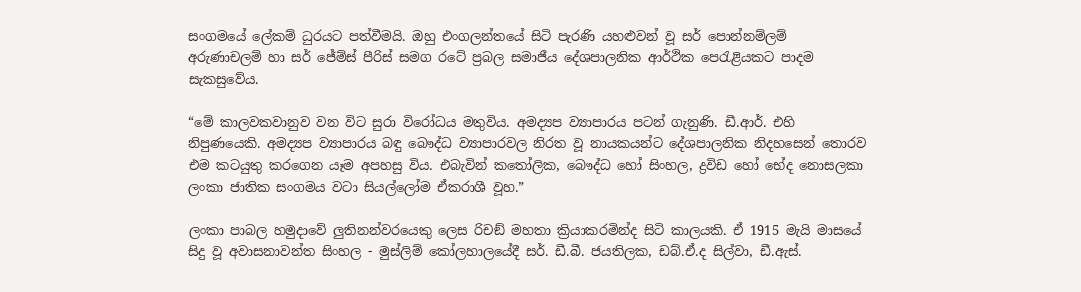සංගමයේ ලේකම් ධුරයට පත්වීමයි. ඔහු එංගලන්තයේ සිටි පැරණි යහළුවන් වූ සර් පොන්නම්ලම් අරුණාචලම් හා සර් ජේම්ස් පීරිස් සමග රටේ ප්‍රබල සමාජීය දේශපාලනික ආර්ථික පෙරැළියකට පාදම සැකසුවේය.

“මේ කාලවකවානුව වන විට සුරා විරෝධය මතුවිය. අමද්‍යප ව්‍යාපාරය පටන් ගැනුණි. ඩී.ආර්. එහි නිපුණයෙකි. අමද්‍යප ව්‍යාපාරය බඳු බෞද්ධ ව්‍යාපාරවල නිරත වූ නායකයන්ට දේශපාලනික නිදහසෙන් තොරව එම කටයුතු කරගෙන යෑම අපහසු විය. එබැවින් කතෝලික, බෞද්ධ හෝ සිංහල, ද්‍රවිඩ හෝ භේද නොසලකා ලංකා ජාතික සංගමය වටා සියල්ලෝම ඒකරාශී වූහ.”

ලංකා පාබල හමුදාවේ ලුතිනන්වරයෙකු ලෙස රිචඞ් මහතා ක්‍රියාකරමින්ද සිටි කාලයකි. ඒ 1915 මැයි මාසයේ සිදු වූ අවාසනාවන්ත සිංහල - මුස්ලිම් කෝලහාලයේදී සර්. ඩී.බී. ජයතිලක, ඩබ්.ඒ.ද සිල්වා, ඩී.ඇස්.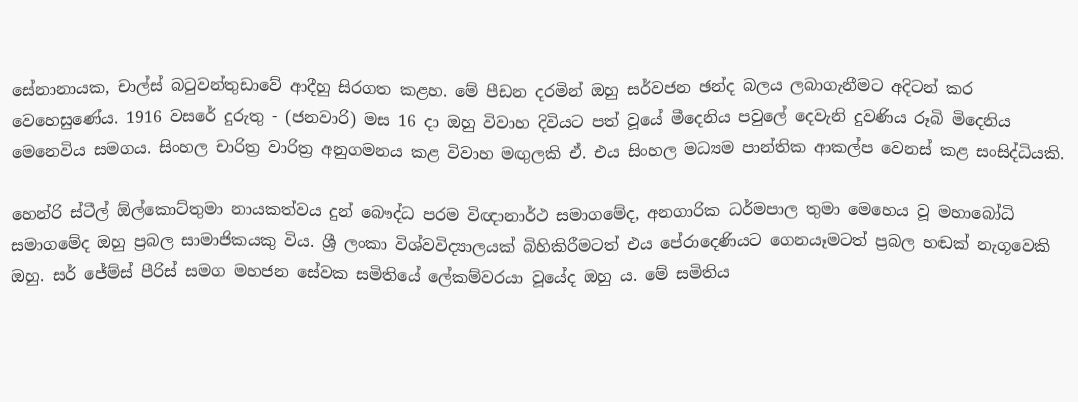සේනානායක, චාල්ස් බටුවන්තුඩාවේ ආදීහු සිරගත කළහ. මේ පීඩන දරමින් ඔහු සර්වජන ඡන්ද බලය ලබාගැනීමට අදිටන් කර වෙහෙසුණේය. 1916 වසරේ දුරුතු - (ජනවාරි) මස 16 දා ඔහු විවාහ දිවියට පත් වූයේ මීදෙනිය පවුලේ දෙවැනි දුවණිය රූබි මිදෙනිය මෙනෙවිය සමගය. සිංහල චාරිත්‍ර වාරිත්‍ර අනුගමනය කළ විවාහ මඟුලකි ඒ. එය සිංහල මධ්‍යම පාන්තික ආකල්ප වෙනස් කළ සංසිද්ධියකි.

හෙන්රි ස්ටීල් ඕල්කොට්තුමා නායකත්වය දුන් බෞද්ධ පරම විඥානාර්ථ සමාගමේද, අනගාරික ධර්මපාල තුමා මෙහෙය වූ මහාබෝධි සමාගමේද ඔහු ප්‍රබල සාමාජිකයකු විය. ශ්‍රී ලංකා විශ්වවිද්‍යාලයක් බිහිකිරීමටත් එය පේරාදෙණියට ගෙනයෑමටත් ප්‍රබල හඬක් නැගූවෙකි ඔහු. සර් ජේම්ස් පීරිස් සමග මහජන සේවක සමිතියේ ලේකම්වරයා වූයේද ඔහු ය. මේ සමිතිය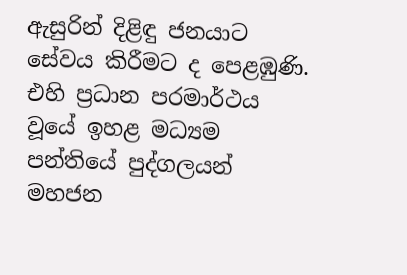ඇසුරින් දිළිඳු ජනයාට සේවය කිරීමට ද පෙළඹුණි. එහි ප්‍රධාන පරමාර්ථය වූයේ ඉහළ මධ්‍යම පන්තියේ පුද්ගලයන් මහජන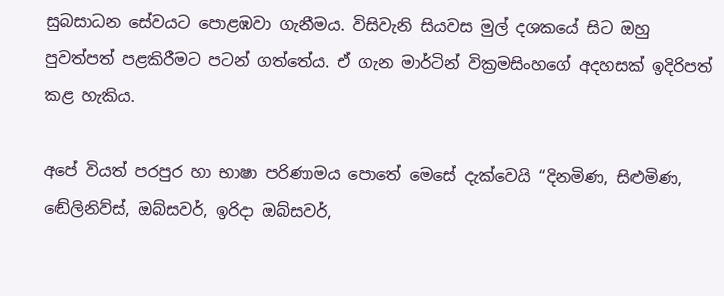සුබසාධන සේවයට පොළඹවා ගැනීමය. විසිවැනි සියවස මුල් දශකයේ සිට ඔහු පුවත්පත් පළකිරීමට පටන් ගත්තේය. ඒ ගැන මාර්ටින් වික්‍රමසිංහගේ අදහසක් ඉදිරිපත් කළ හැකිය.

අපේ වියත් පරපුර හා භාෂා පරිණාමය පොතේ මෙසේ දැක්වෙයි “දිනමිණ, සිළුමිණ, ඬේලිනිව්ස්, ඔබ්සවර්, ඉරිදා ඔබ්සවර්,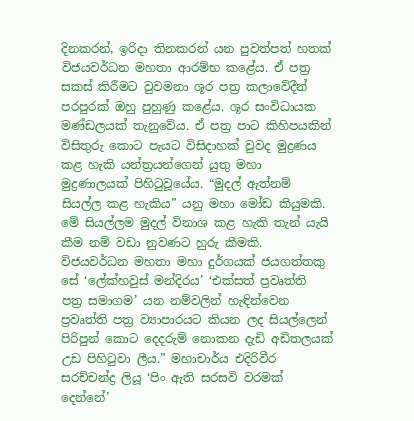දිනකරන්, ඉරිදා තිනකරන් යන පුවත්පත් හතක් විජයවර්ධන මහතා ආරම්භ කළේය. ඒ පත්‍ර සකස් කිරීමට වුවමනා ශූර පත්‍ර කලාවේදීන් පරපුරක් ඔහු පුහුණු කළේය. ශූර සංවිධායක මණ්ඩලයක් තැනුවේය. ඒ පත්‍ර පාට කිහිපයකින් විසිතුරු කොට පැයට විසිදාහක් වුවද මුද්‍රණය කළ හැකි යන්ත්‍රයන්ගෙන් යුතු මහා මුද්‍රණාලයක් පිහිටුවූයේය. “මුදල් ඇත්නම් සියල්ල කළ හැකිය” යනු මහා මෝඩ කියුමකි. මේ සියල්ලම මුදල් විනාශ කළ හැකි තැන් යැයි කීම නම් වඩා නුවණට හුරු කීමකි. විජයවර්ධන මහතා මහා දුර්ගයක් ජයගත්තකු සේ ‘ලේක්හවුස් මන්දිරය’ ‘එක්සත් ප්‍රවෘත්ති පත්‍ර සමාගම’ යන නම්වලින් හැඳින්වෙන ප්‍රවෘත්ති පත්‍ර ව්‍යාපාරයට කියන ලද සියල්ලෙන් පිරිපුන් කොට දෙදරුම් නොකන දැඩි අඩිතලයක් උඩ පිහිටුවා ලීය.” මහාචාර්ය එදිරිවීර සරච්චන්ද්‍ර ලියූ ‘පිං ඇති සරසවි වරමක් දෙන්නේ’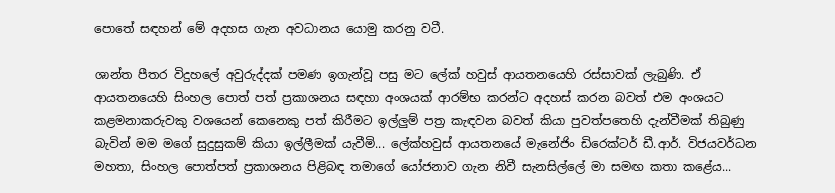පොතේ සඳහන් මේ අදහස ගැන අවධානය යොමු කරනු වටී.

ශාන්ත පීතර විදුහලේ අවුරුද්දක් පමණ ඉගැන්වූ පසු මට ලේක් හවුස් ආයතනයෙහි රස්සාවක් ලැබුණි. ඒ ආයතනයෙහි සිංහල පොත් පත් ප්‍රකාශනය සඳහා අංශයක් ආරම්භ කරන්ට අදහස් කරන බවත් එම අංශයට කළමනාකරුවකු වශයෙන් කෙනෙකු පත් කිරීමට ඉල්ලුම් පත්‍ර කැඳවන බවත් කියා පුවත්පතෙහි දැන්වීමක් තිබුණු බැවින් මම මගේ සුදුසුකම් කියා ඉල්ලීමක් යැවීමි... ලේක්හවුස් ආයතනයේ මැනේජිං ඩිරෙක්ටර් ඩී.ආර්. විජයවර්ධන මහතා, සිංහල පොත්පත් ප්‍රකාශනය පිළිබඳ තමාගේ යෝජනාව ගැන නිවී සැනසිල්ලේ මා සමඟ කතා කළේය...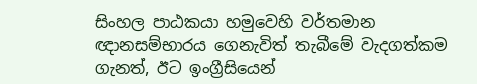සිංහල පාඨකයා හමුවෙහි වර්තමාන ඥානසම්භාරය ගෙනැවිත් තැබීමේ වැදගත්කම ගැනත්, ඊට ඉංග්‍රීසියෙන්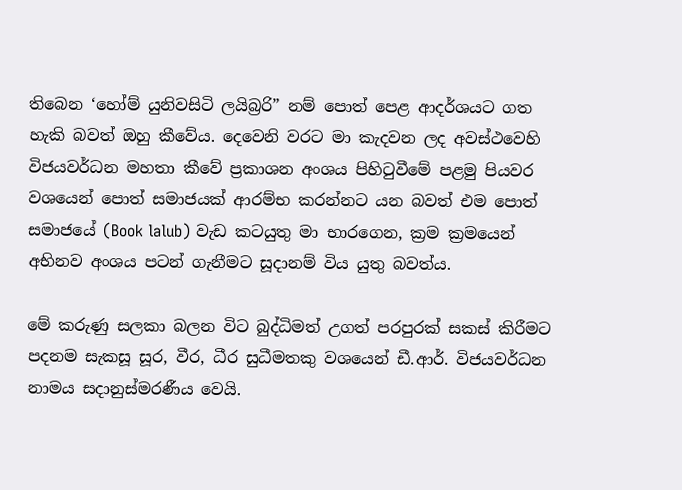තිබෙන ‘හෝම් යුනිවසිටි ලයිබ්‍රරි” නම් පොත් පෙළ ආදර්ශයට ගත හැකි බවත් ඔහු කීවේය. දෙවෙනි වරට මා කැදවන ලද අවස්ථවෙහි විජයවර්ධන මහතා කීවේ ප්‍රකාශන අංශය පිහිටුවීමේ පළමු පියවර වශයෙන් පොත් සමාජයක් ආරම්භ කරන්නට යන බවත් එම පොත් සමාජයේ (Book lalub) වැඩ කටයුතු මා භාරගෙන, ක්‍රම ක්‍රමයෙන් අභිනව අංශය පටන් ගැනීමට සූදානම් විය යුතු බවත්ය.

මේ කරුණු සලකා බලන විට බුද්ධිමත් උගත් පරපුරක් සකස් කිරීමට පදනම සැකසූ සූර, වීර, ධීර සුධීමතකු වශයෙන් ඩී.ආර්. විජයවර්ධන නාමය සදානුස්මරණීය වෙයි.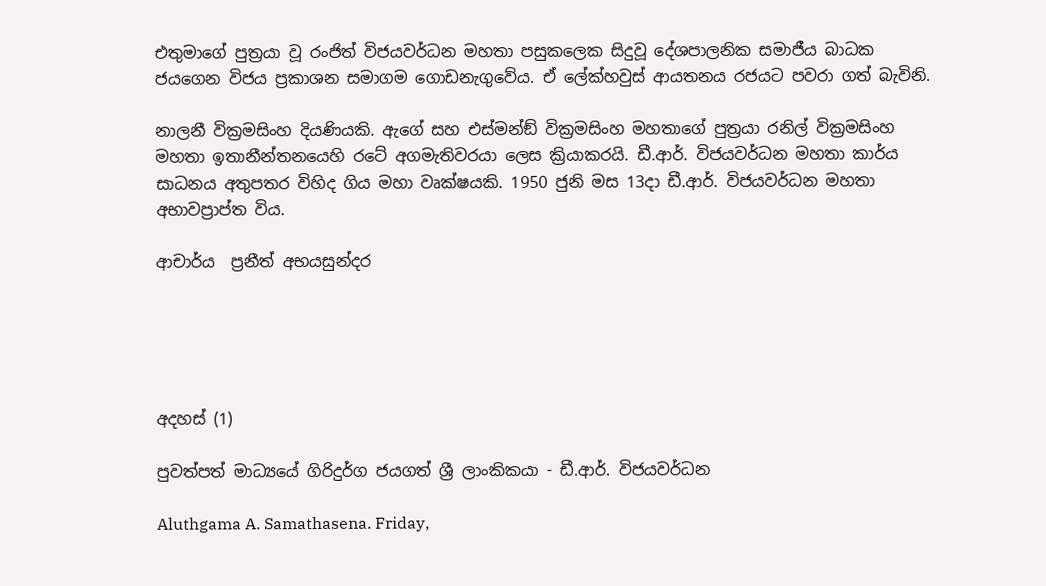එතුමාගේ පුත්‍රයා වූ රංජිත් විජයවර්ධන මහතා පසුකලෙක සිදුවූ දේශපාලනික සමාජීය බාධක ජයගෙන විජය ප්‍රකාශන සමාගම ගොඩනැගුවේය. ඒ ලේක්හවුස් ආයතනය රජයට පවරා ගත් බැවිනි.

නාලනී වික්‍රමසිංහ දියණියකි. ඇගේ සහ එස්මන්ඞ් වික්‍රමසිංහ මහතාගේ පුත්‍රයා රනිල් වික්‍රමසිංහ මහතා ඉතානීන්තනයෙහි රටේ අගමැතිවරයා ලෙස ක්‍රියාකරයි. ඩී.ආර්. විජයවර්ධන මහතා කාර්ය සාධනය අතුපතර විහිද ගිය මහා වෘක්ෂයකි. 1950 ජුනි මස 13දා ඩී.ආර්. විජයවර්ධන මහතා අභාවප්‍රාප්ත විය.

ආචාර්ය  ප්‍රනීත් අභයසුන්දර





අදහස් (1)

පුවත්පත් මාධ්‍යයේ ගිරිදුර්ග ජයගත් ශ්‍රී ලාංකිකයා - ඩී.ආර්. විජයවර්ධන

Aluthgama A. Samathasena. Friday,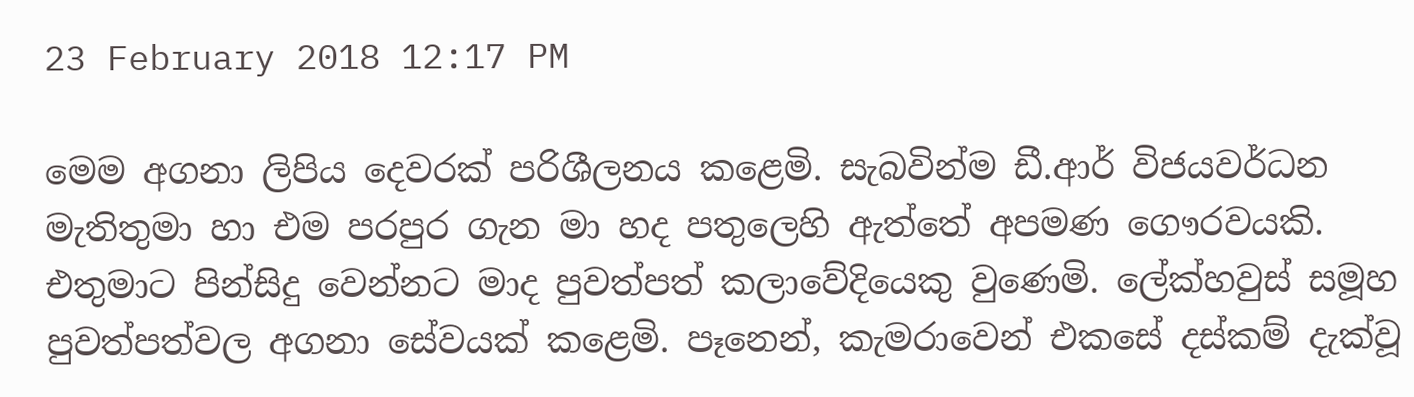23 February 2018 12:17 PM

මෙම අගනා ලිපිය දෙවරක් පරිශීලනය කළෙමි. සැබවින්ම ඩී.ආර් විජයවර්ධන මැතිතුමා හා එම පරපුර ගැන මා හද පතුලෙහි ඇත්තේ අපමණ ගෞරවයකි. එතුමාට පින්සිදු වෙන්නට මාද පුවත්පත් කලාවේදියෙකු වුණෙමි. ලේක්හවුස් සමූහ පුවත්පත්වල අගනා සේවයක් කළෙමි. පෑනෙන්, කැමරාවෙන් එකසේ දස්කම් දැක්වූ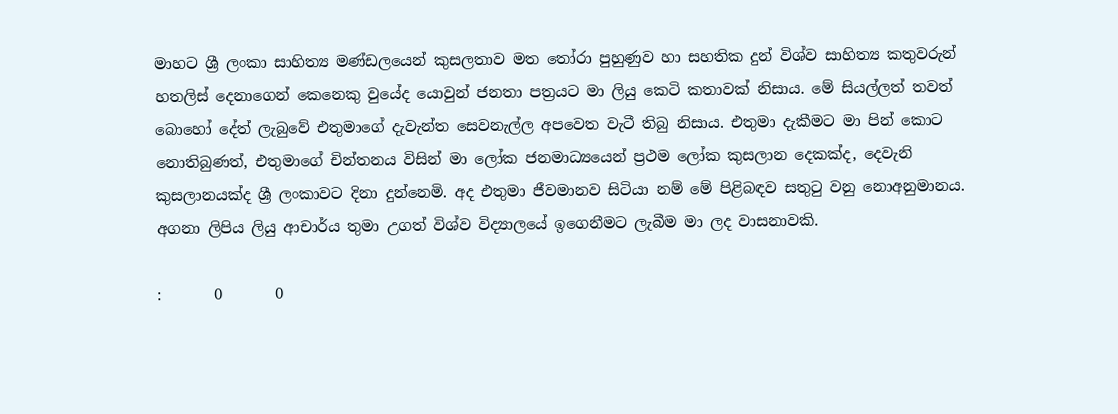මාහට ශ්‍රී ලංකා සාහිත්‍ය මණ්ඩලයෙන් කුසලතාව මත තෝරා පුහුණුව හා සහතික දුන් විශ්ව සාහිත්‍ය කතුවරුන් හතලිස් දෙනාගෙන් කෙනෙකු වුයේද යොවුන් ජනතා පත්‍රයට මා ලියු කෙටි කතාවක් නිසාය. මේ සියල්ලත් තවත් බොහෝ දේත් ලැබුවේ එතුමාගේ දැවැන්ත සෙවනැල්ල අපවෙත වැටී තිබු නිසාය. එතුමා දැකීමට මා පින් කොට නොතිබුණත්, එතුමාගේ චින්තනය විසින් මා ලෝක ජනමාධ්‍යයෙන් ප්‍රථම ලෝක කුසලාන දෙකක්ද, දෙවැනි කුසලානයක්ද ශ්‍රී ලංකාවට දිනා දුන්නෙමි. අද එතුමා ජීවමානව සිටියා නම් මේ පිළිබඳව සතුටු වනු නොඅනුමානය. අගනා ලිපිය ලියු ආචාර්ය තුමා උගත් විශ්ව විද්‍යාලයේ ඉගෙනීමට ලැබීම මා ලද වාසනාවකි.

:       0       0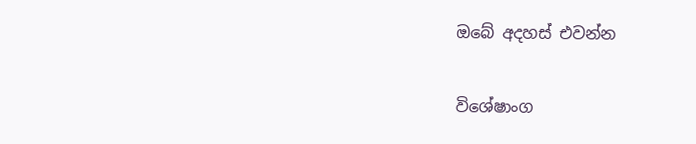ඔබේ අදහස් එවන්න

විශේෂාංග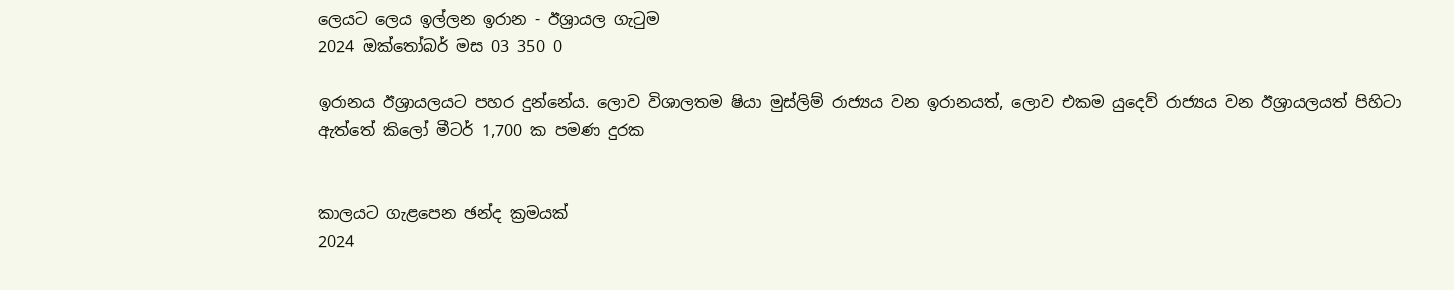ලෙයට ලෙය ඉල්ලන ඉරාන - ඊශ්‍රායල ගැටුම
2024 ඔක්තෝබර් මස 03 350 0

ඉරානය ඊශ්‍රායලයට පහර දුන්නේය. ලොව විශාලතම ෂියා මුස්ලිම් රාජ්‍යය වන ඉරානයත්, ලොව එකම යුදෙව් රාජ්‍යය වන ඊශ්‍රායලයත් පිහිටා ඇත්තේ කිලෝ මීටර් 1,700 ක පමණ දුරක


කාලයට ගැළපෙන ඡන්ද ක්‍රමයක්
2024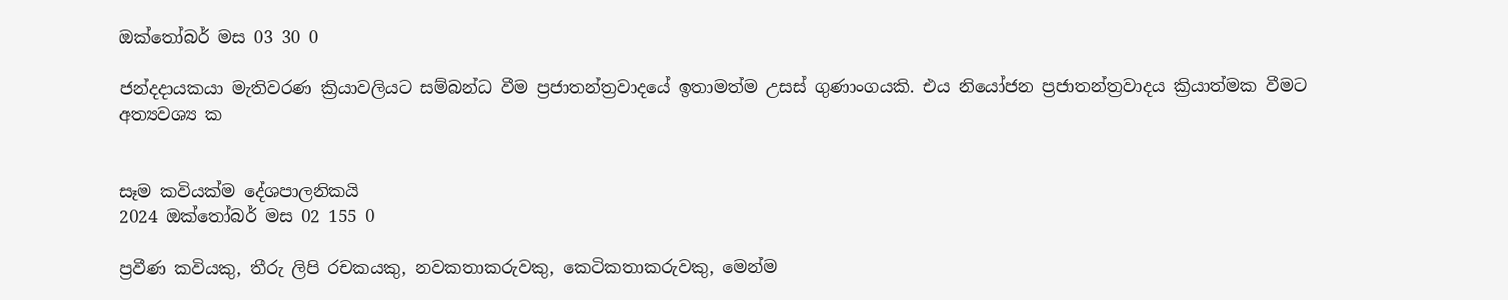ඔක්තෝබර් මස 03 30 0

ජන්දදායකයා මැතිවරණ ක්‍රියාවලියට සම්බන්ධ වීම ප්‍රජාතන්ත්‍රවාදයේ ඉතාමත්ම උසස් ගුණාංගයකි. එය නියෝජන ප්‍රජාතන්ත්‍රවාදය ක්‍රියාත්මක වීමට අත්‍යවශ්‍ය ක


සෑම කවියක්ම දේශපාලනිකයි
2024 ඔක්තෝබර් මස 02 155 0

ප්‍රවීණ කවියකු, තීරු ලිපි රචකයකු, නවකතාකරුවකු, කෙටිකතාකරුවකු, මෙන්ම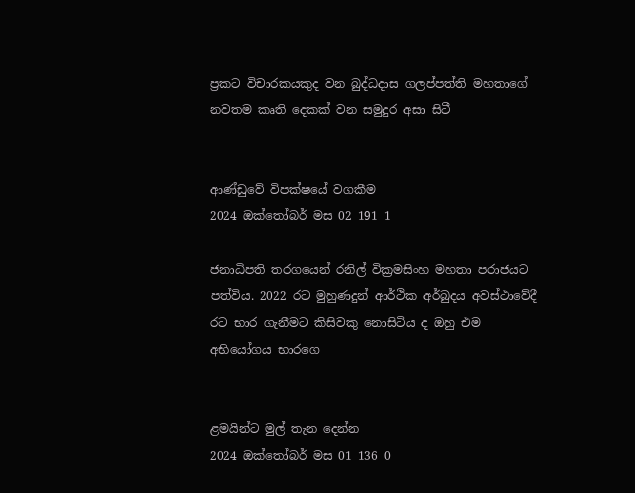ප්‍රකට විචාරකයකුද වන බුද්ධදාස ගලප්පත්ති මහතාගේ නවතම කෘති දෙකක් වන සමුදුර අසා සිටී


ආණ්ඩුවේ විපක්ෂයේ වගකීම
2024 ඔක්තෝබර් මස 02 191 1

ජනාධිපති තරගයෙන් රනිල් වික්‍රමසිංහ මහතා පරාජයට පත්විය. 2022 රට මුහුණදුන් ආර්ථික අර්බුදය අවස්ථාවේදී රට භාර ගැනීමට කිසිවකු නොසිටිය ද ඔහු එම අභියෝගය භාරගෙ


ළමයින්ට මුල් තැන දෙන්න
2024 ඔක්තෝබර් මස 01 136 0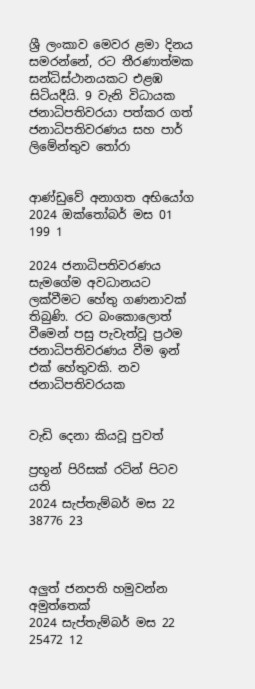ශ්‍රී ලංකාව මෙවර ළමා දිනය සමරන්නේ, රට තීරණාත්මක සන්ධිස්ථානයකට එළඹ සිටියදීයි. 9 වැනි විධායක ජනාධිපතිවරයා පත්කර ගත් ජනාධිපතිවරණය සහ පාර් ලිමේන්තුව තෝරා


ආණ්ඩුවේ අනාගත අභියෝග
2024 ඔක්තෝබර් මස 01 199 1

2024 ජනාධිපතිවරණය සැමගේම අවධානයට ලක්වීමට හේතු ගණනාවක් තිබුණි. රට බංකොලොත් වීමෙන් පසු පැවැත්වූ ප්‍රථම ජනාධිපතිවරණය වීම ඉන් එක් හේතුවකි. නව ජනාධිපතිවරයක


වැඩි දෙනා කියවූ පුවත්

ප්‍රභූන් පිරිසක් රටින් පිටව යති
2024 සැප්තැම්බර් මස 22 38776 23



අලුත් ජනපති හමුවන්න අමුත්තෙක්
2024 සැප්තැම්බර් මස 22 25472 12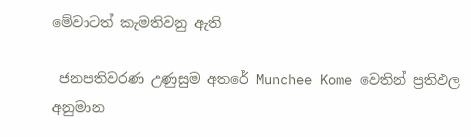මේවාටත් කැමතිවනු ඇති

 ජනපතිවරණ උණුසුම අතරේ Munchee Kome වෙතින් ප්‍රතිඵල අනුමාන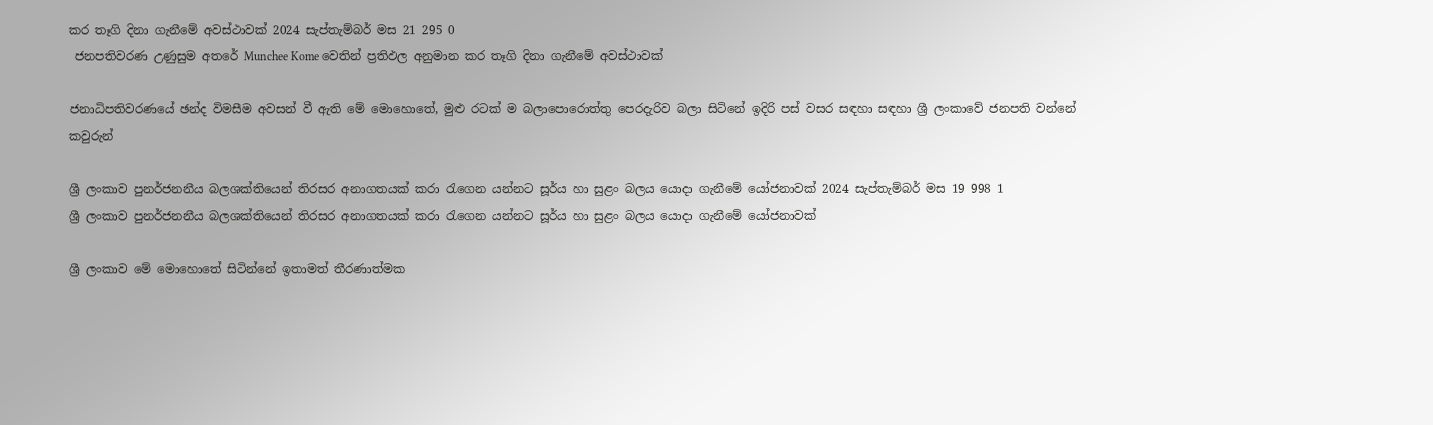කර තෑගි දිනා ගැනීමේ අවස්ථාවක් 2024 සැප්තැම්බර් මස 21 295 0
 ජනපතිවරණ උණුසුම අතරේ Munchee Kome වෙතින් ප්‍රතිඵල අනුමාන කර තෑගි දිනා ගැනීමේ අවස්ථාවක්

ජනාධිපතිවරණයේ ඡන්ද විමසීම අවසන් වී ඇති මේ මොහොතේ, මුළු රටක් ම බලාපොරොත්තු පෙරදැරිව බලා සිටිනේ ඉදිරි පස් වසර සඳහා සඳහා ශ්‍රී ලංකාවේ ජනපති වන්නේ කවුරුන්

ශ්‍රී ලංකාව පුනර්ජනනීය බලශක්තියෙන් තිරසර අනාගතයක් කරා රැගෙන යන්නට සූර්ය හා සුළං බලය යොදා ගැනීමේ යෝජනාවක් 2024 සැප්තැම්බර් මස 19 998 1
ශ්‍රී ලංකාව පුනර්ජනනීය බලශක්තියෙන් තිරසර අනාගතයක් කරා රැගෙන යන්නට සූර්ය හා සුළං බලය යොදා ගැනීමේ යෝජනාවක්

ශ්‍රී ලංකාව මේ මොහොතේ සිටින්නේ ඉතාමත් තීරණාත්මක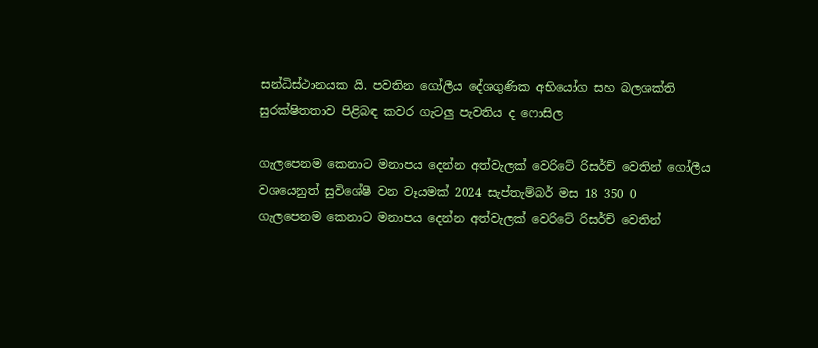සන්ධිස්ථානයක යි. පවතින ගෝලීය දේශගුණික අභියෝග සහ බලශක්ති සුරක්ෂිතතාව පිළිබඳ කවර ගැටලු පැවතිය ද ෆොසිල

ගැලපෙනම කෙනාට මනාපය දෙන්න අත්වැලක් වෙරිටේ රිසර්ච් වෙතින් ගෝලීය වශයෙනුත් සුවිශේෂී වන වෑයමක් 2024 සැප්තැම්බර් මස 18 350 0
ගැලපෙනම කෙනාට මනාපය දෙන්න අත්වැලක් වෙරිටේ රිසර්ච් වෙතින්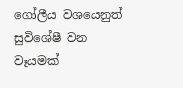ගෝලීය වශයෙනුත් සුවිශේෂී වන වෑයමක්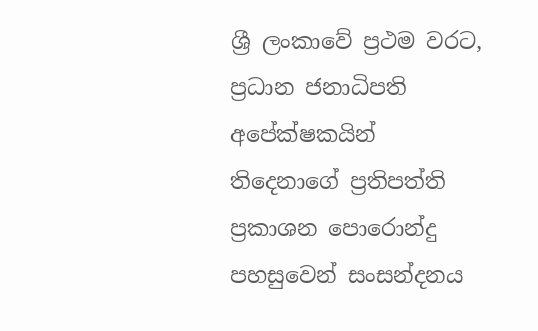ශ්‍රී ලංකාවේ ප්‍රථම වරට, ප්‍රධාන ජනාධිපති අපේක්ෂකයින් තිදෙනාගේ ප්‍රතිපත්ති ප්‍රකාශන පොරොන්දු පහසුවෙන් සංසන්දනය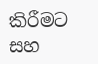කිරීමට සහ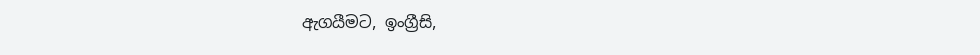ඇගයීමට, ඉංග්‍රීසි,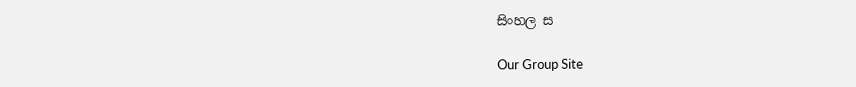සිංහල ස

Our Group Site